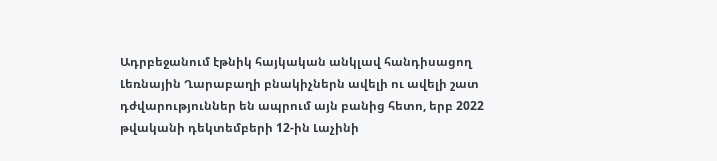Ադրբեջանում էթնիկ հայկական անկլավ հանդիսացող Լեռնային Ղարաբաղի բնակիչներն ավելի ու ավելի շատ դժվարություններ են ապրում այն բանից հետո, երբ 2022 թվականի դեկտեմբերի 12-ին Լաչինի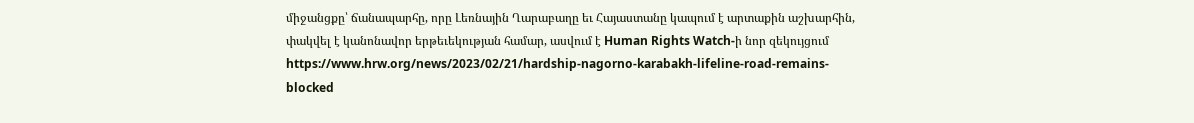միջանցքը՝ ճանապարհը, որը Լեռնային Ղարաբաղը եւ Հայաստանը կապում է արտաքին աշխարհին, փակվել է կանոնավոր երթեւեկության համար, ասվում է Human Rights Watch-ի նոր զեկույցում https://www.hrw.org/news/2023/02/21/hardship-nagorno-karabakh-lifeline-road-remains-blocked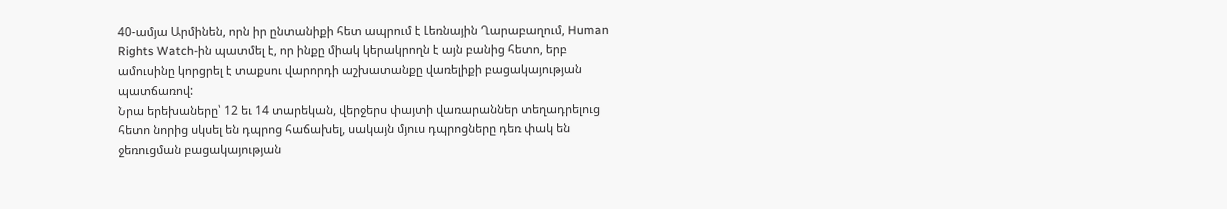40-ամյա Արմինեն, որն իր ընտանիքի հետ ապրում է Լեռնային Ղարաբաղում, Human Rights Watch-ին պատմել է, որ ինքը միակ կերակրողն է այն բանից հետո, երբ ամուսինը կորցրել է տաքսու վարորդի աշխատանքը վառելիքի բացակայության պատճառով:
Նրա երեխաները՝ 12 եւ 14 տարեկան, վերջերս փայտի վառարաններ տեղադրելուց հետո նորից սկսել են դպրոց հաճախել, սակայն մյուս դպրոցները դեռ փակ են ջեռուցման բացակայության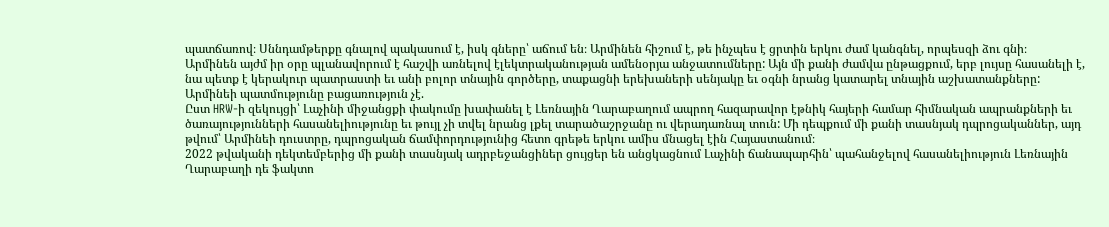պատճառով։ Սննդամթերքը գնալով պակասում է, իսկ գները՝ աճում են։ Արմինեն հիշում է, թե ինչպես է ցրտին երկու ժամ կանգնել, որպեսզի ձու գնի։
Արմինեն այժմ իր օրը պլանավորում է հաշվի առնելով էլեկտրականության ամենօրյա անջատումները: Այն մի քանի ժամվա ընթացքում, երբ լույսը հասանելի է, նա պետք է կերակուր պատրաստի եւ անի բոլոր տնային գործերը, տաքացնի երեխաների սենյակը եւ օգնի նրանց կատարել տնային աշխատանքները:
Արմինեի պատմությունը բացառություն չէ.
Ըստ HRW-ի զեկույցի՝ Լաչինի միջանցքի փակումը խափանել է Լեռնային Ղարաբաղում ապրող հազարավոր էթնիկ հայերի համար հիմնական ապրանքների եւ ծառայությունների հասանելիությունը եւ թույլ չի տվել նրանց լքել տարածաշրջանը ու վերադառնալ տուն: Մի դեպքում մի քանի տասնյակ դպրոցականներ, այդ թվում՝ Արմինեի դուստրը, դպրոցական ճամփորդությունից հետո գրեթե երկու ամիս մնացել էին Հայաստանում։
2022 թվականի դեկտեմբերից մի քանի տասնյակ ադրբեջանցիներ ցույցեր են անցկացնում Լաչինի ճանապարհին՝ պահանջելով հասանելիություն Լեռնային Ղարաբաղի դե ֆակտո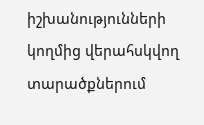իշխանությունների կողմից վերահսկվող տարածքներում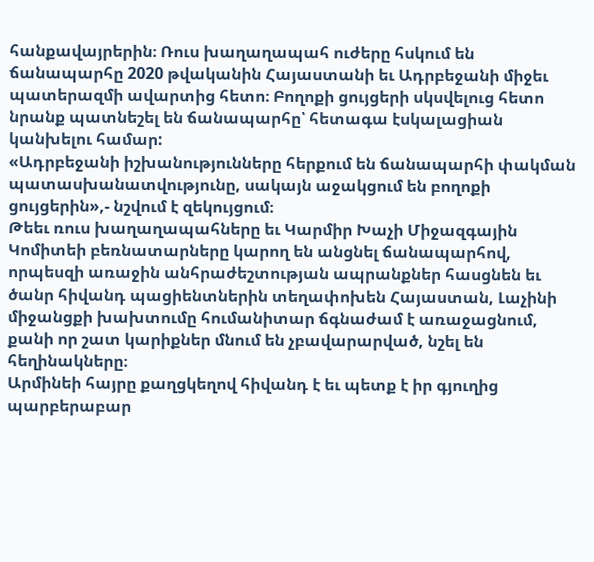հանքավայրերին։ Ռուս խաղաղապահ ուժերը հսկում են ճանապարհը 2020 թվականին Հայաստանի եւ Ադրբեջանի միջեւ պատերազմի ավարտից հետո։ Բողոքի ցույցերի սկսվելուց հետո նրանք պատնեշել են ճանապարհը՝ հետագա էսկալացիան կանխելու համար:
«Ադրբեջանի իշխանությունները հերքում են ճանապարհի փակման պատասխանատվությունը, սակայն աջակցում են բողոքի ցույցերին»,- նշվում է զեկույցում։
Թեեւ ռուս խաղաղապահները եւ Կարմիր Խաչի Միջազգային Կոմիտեի բեռնատարները կարող են անցնել ճանապարհով, որպեսզի առաջին անհրաժեշտության ապրանքներ հասցնեն եւ ծանր հիվանդ պացիենտներին տեղափոխեն Հայաստան, Լաչինի միջանցքի խախտումը հումանիտար ճգնաժամ է առաջացնում, քանի որ շատ կարիքներ մնում են չբավարարված, նշել են հեղինակները։
Արմինեի հայրը քաղցկեղով հիվանդ է եւ պետք է իր գյուղից պարբերաբար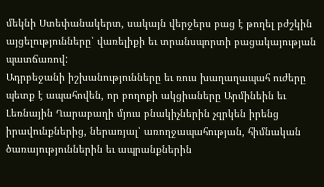մեկնի Ստեփանակերտ, սակայն վերջերս բաց է թողել բժշկին այցելությունները՝ վառելիքի եւ տրանսպորտի բացակայության պատճառով:
Ադրբեջանի իշխանությունները եւ ռուս խաղաղապահ ուժերը պետք է ապահովեն, որ բողոքի ակցիաները Արմինեին եւ Լեռնային Ղարաբաղի մյուս բնակիչներին չզրկեն իրենց իրավունքներից, ներառյալ՝ առողջապահության, հիմնական ծառայություններին եւ ապրանքներին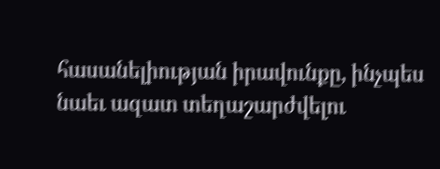հասանելիության իրավունքը, ինչպես նաեւ ազատ տեղաշարժվելու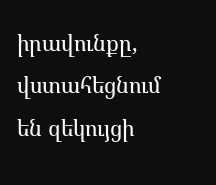իրավունքը, վստահեցնում են զեկույցի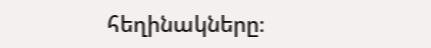հեղինակները։